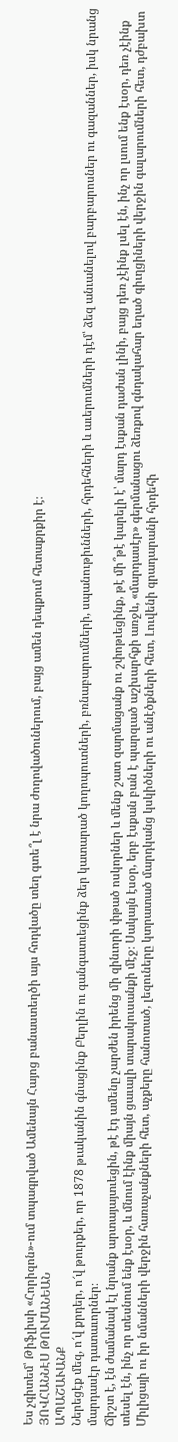Ես չգիտեմ՝ Թիֆլիսի «Հորիզոն»-ում տպագրված Ամենայն Հայոց բանաստեղծի այս հոդվածը տեղ գտե՞լ է նրա ժողովածուներում, բայց ամեն դեպքում հետաքրքիր է։
ՅՈՎՀԱՆՆԷՍ ԹՈՒՄԱՆԵԱՆ
ԱՊԱՇԱՒԱՆՔ
Ներեցէք մեզ, ո՜վ քրդեր, ո՜վ թուրքեր, որ 1878 թւականին գնացինք Բերլին ու գանգատւեցինք ձեր կատարած կողոպուտների, բռնաբարումների, սպանութիւնների, հրդեհների և աւերումների դէմ՝ ձեզ անւանելով բարբարոսներ ու գազաններ, իսկ նրանց մարդասէր դատաւորներ։
Ճիշտ է, էն ժամանակ էլ նրանք արտայայտւեցին, թէ էդ ամենը չարժեն իրենց մի զինւորի փթած ոսկորներ և մենք շատ զարմացանք ու շփոթւեցինք, թէ մի՞թէ կարելի է՝ մարդ էսքան դաժան լինի, բայց դեռ չէինք լսել էն, ինչ որ լսում ենք էսօր, դեռ չէինք տեսել էն, ինչ որ տեսնում ենք էսօր, և մնում էինք միայն ցաւալի տարակուսանքի մէջ։ Սակայն էսօր, երբ էսքան բան է պարզւած աշխարհքի առջև, «մարդասէր» գերմանացու ձեռքով գնդակահար եղած գիւղցիների վերջին գալարումների հետ, դժբախտ Միլիցայի ու իր նմանների վերջին հառաչանքների հետ, աչքերը հանոտած, լեզուները կտրատած մարդկանց կսկիծների ու անէծքների հետ, Լուվենի գրադարանի հրդեհի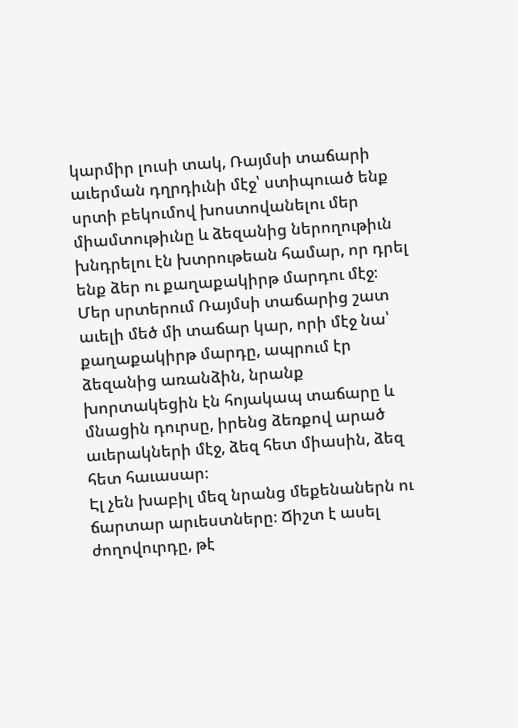կարմիր լուսի տակ, Ռայմսի տաճարի աւերման դղրդիւնի մէջ՝ ստիպուած ենք սրտի բեկումով խոստովանելու մեր միամտութիւնը և ձեզանից ներողութիւն խնդրելու էն խտրութեան համար, որ դրել ենք ձեր ու քաղաքակիրթ մարդու մէջ։
Մեր սրտերում Ռայմսի տաճարից շատ աւելի մեծ մի տաճար կար, որի մէջ նա՝ քաղաքակիրթ մարդը, ապրում էր ձեզանից առանձին, նրանք խորտակեցին էն հոյակապ տաճարը և մնացին դուրսը, իրենց ձեռքով արած աւերակների մէջ, ձեզ հետ միասին, ձեզ հետ հաւասար։
Էլ չեն խաբիլ մեզ նրանց մեքենաներն ու ճարտար արւեստները։ Ճիշտ է ասել ժողովուրդը, թէ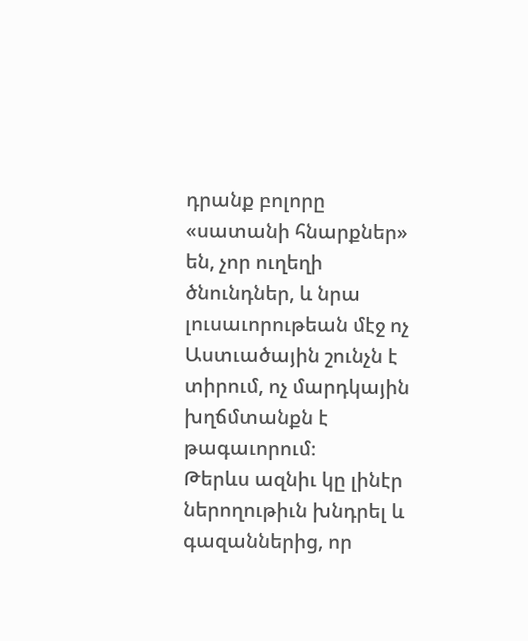դրանք բոլորը «սատանի հնարքներ» են, չոր ուղեղի ծնունդներ, և նրա լուսաւորութեան մէջ ոչ Աստւածային շունչն է տիրում, ոչ մարդկային խղճմտանքն է թագաւորում։
Թերևս ազնիւ կը լինէր ներողութիւն խնդրել և գազաններից, որ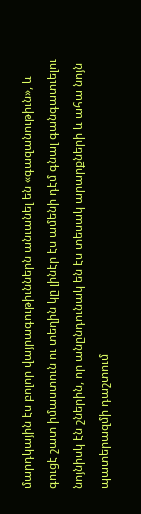մարդկային էս բոլոր վայրագութիւններն անւանել են «գազանութիւն», և գուցէ շատ իմաստուն ու տեղին կը լինէր էս ամենի դէմ գնալ գանգատւելու նոյնիսկ էն շներին, որ անընդունակ են էս տեսակ արարքների և ահա նոյն պատերազմի դաշտում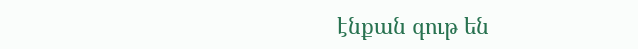էնքան գութ են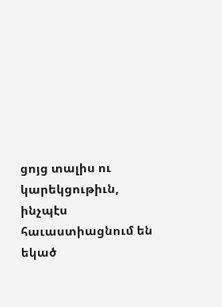ցոյց տալիս ու կարեկցութիւն, ինչպէս հաւաստիացնում են եկած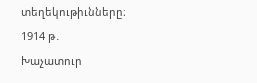տեղեկութիւնները։
1914 թ․
Խաչատուր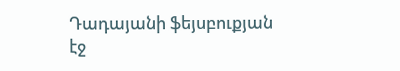Դադայանի ֆեյսբուքյան էջ